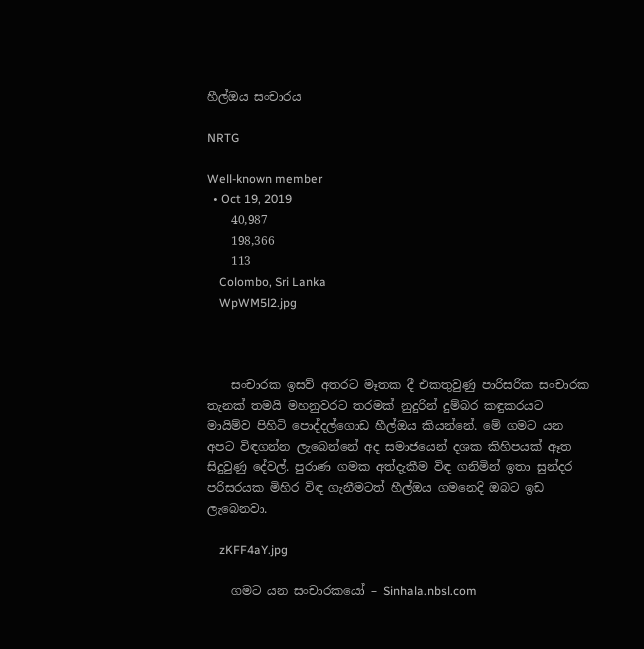හීල්ඔය සංචාරය

NRTG

Well-known member
  • Oct 19, 2019
    40,987
    198,366
    113
    Colombo, Sri Lanka
    WpWM5l2.jpg



    සංචාරක ඉසව් අතරට මෑතක දී එකතුවුණු පාරිසරික සංචාරක තැනක් තමයි මහනුවරට තරමක් නුදුරින් දුම්බර කඳුකරයට මායිම්ව පිහිටි පොද්දල්ගොඩ හීල්ඔය කියන්නේ. මේ ගමට යන අපට විඳගන්න ලැබෙන්නේ අද සමාජයෙන් දශක කිහිපයක් ඈත සිදුවුණු දේවල්. පුරාණ ගමක අත්දැකීම විඳ ගනිමින් ඉතා සුන්දර පරිසරයක මිහිර විඳ ගැනීමටත් හීල්ඔය ගමනෙදි ඔබට ඉඩ ලැබෙනවා.

    zKFF4aY.jpg

    ගමට යන සංචාරකයෝ – Sinhala.nbsl.com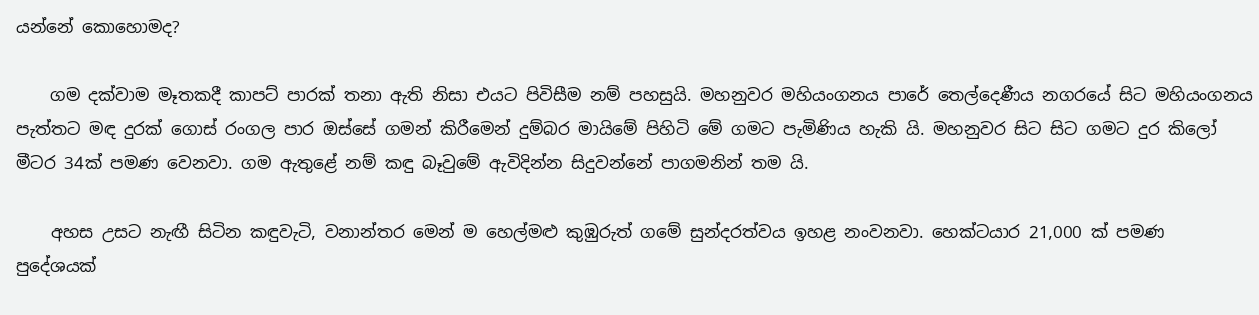යන්නේ කොහොමද?

    ගම දක්වාම මෑතකදී කාපට් පාරක් තනා ඇති නිසා එයට පිවිසීම නම් පහසුයි. මහනුවර මහියංගනය පාරේ තෙල්දෙණීය නගරයේ සිට මහියංගනය පැත්තට මඳ දුරක් ගොස් රංගල පාර ඔස්සේ ගමන් කිරීමෙන් දුම්බර මායිමේ පිහිටි මේ ගමට පැමිණිය හැකි යි. මහනුවර සිට සිට ගමට දුර කිලෝ මීටර 34ක් පමණ වෙනවා. ගම ඇතුළේ නම් කඳු බෑවුමේ ඇවිදින්න සිදුවන්නේ පාගමනින් තම යි.

    අහස උසට නැඟී සිටින කඳුවැටි, වනාන්තර මෙන් ම හෙල්මළු කුඹුරුත් ගමේ සුන්දරත්වය ඉහළ නංවනවා. හෙක්ටයාර 21,000 ක් පමණ පුදේශයක්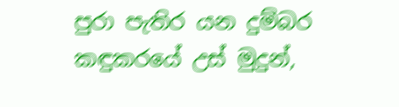පුරා පැතිර යන දුම්බර කඳුකරයේ උස් මුදුන්,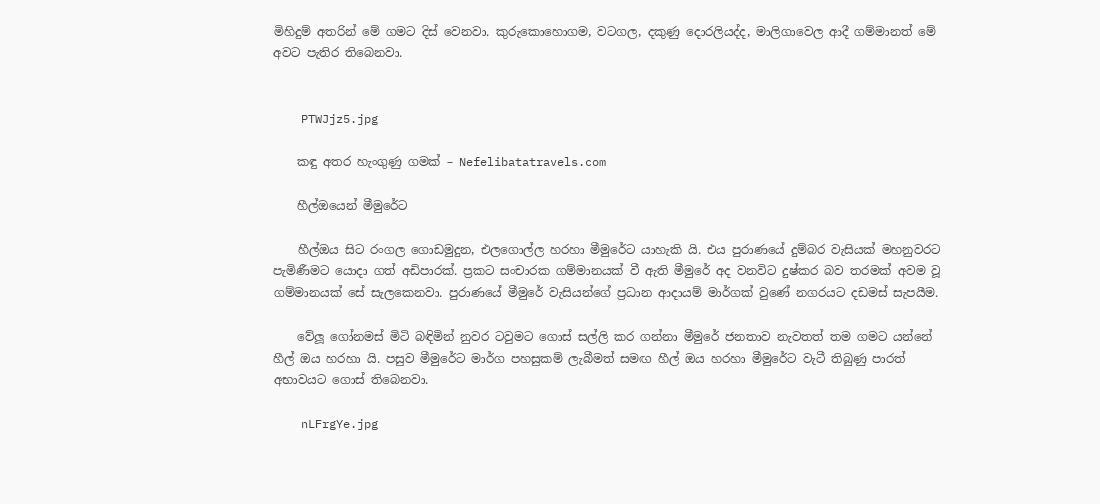මිහිදුම් අතරින් මේ ගමට දිස් වෙනවා. කුරුකොහොගම, වටගල, දකුණු දොරලියද්ද, මාලිගාවෙල ආදී ගම්මානත් මේ අවට පැතිර තිබෙනවා.


    PTWJjz5.jpg

    කඳු අතර හැංගුණු ගමක් – Nefelibatatravels.com

    හීල්ඔයෙන් මීමුරේට

    හීල්ඔය සිට රංගල ගොඩමුදුන, එලගොල්ල හරහා මීමුරේට යාහැකි යි. එය පුරාණයේ දුම්බර වැසියක් මහනුවරට පැමිණීමට යොදා ගත් අඩිපාරක්. ප්‍රකට සංචාරක ගම්මානයක් වී ඇති මීමුරේ අද වනවිට දුෂ්කර බව තරමක් අවම වූ ගම්මානයක් සේ සැලකෙනවා. පුරාණයේ මීමුරේ වැසියන්ගේ ප්‍රධාන ආදායම් මාර්ගක් වුණේ නගරයට දඩමස් සැපයීම.

    වේලූ ගෝනමස් මිටි බඳිමින් නුවර ටවුමට ගොස් සල්ලි කර ගන්නා මීමුරේ ජනතාව නැවතත් තම ගමට යන්නේ හීල් ඔය හරහා යි. පසුව මීමුරේට මාර්ග පහසුකම් ලැබීමත් සමඟ හීල් ඔය හරහා මීමුරේට වැටී තිබුණු පාරත් අභාවයට ගොස් තිබෙනවා.

    nLFrgYe.jpg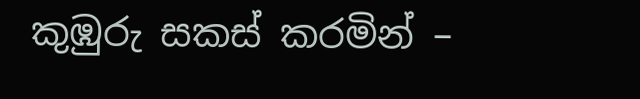කුඹුරු සකස් කරමින් –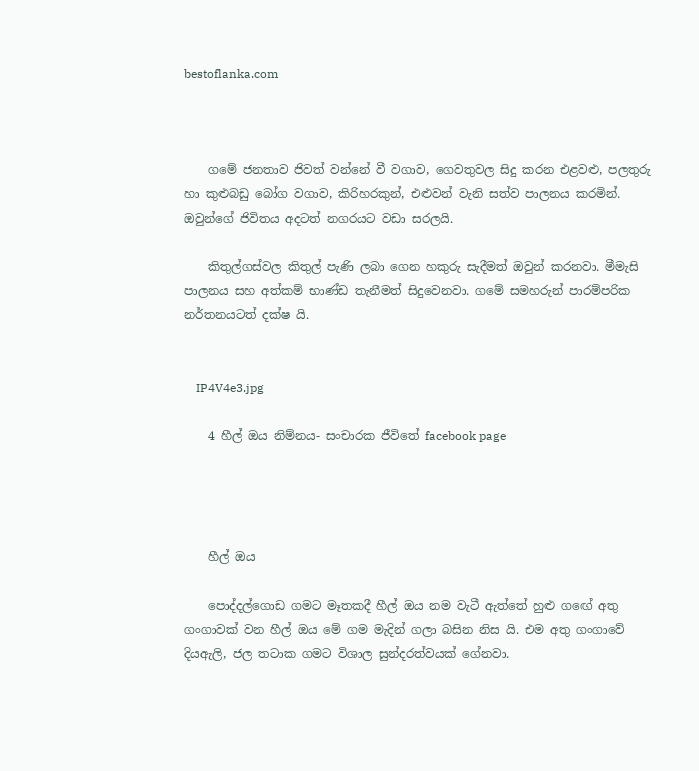bestoflanka.com



    ගමේ ජනතාව ජිවත් වන්නේ වී වගාව, ගෙවතුවල සිදු කරන එළවළු, පලතුරු හා කුළුබඩු බෝග වගාව, කිරිහරකුන්, එළුවන් වැනි සත්ව පාලනය කරමින්. ඔවුන්ගේ ජිවිතය අදටත් නගරයට වඩා සරලයි.

    කිතුල්ගස්වල කිතුල් පැණි ලබා ගෙන හකුරු සැදීමත් ඔවුන් කරනවා. මීමැසි පාලනය සහ අත්කම් භාණ්ඩ තැනීමත් සිදුවෙනවා. ගමේ සමහරුන් පාරම්පරික නර්තනයටත් දක්ෂ යි.


    IP4V4e3.jpg

    4 හීල් ඔය නිම්නය- සංචාරක ජීවිතේ facebook page




    හීල් ඔය

    පොද්දල්ගොඩ ගමට මෑතකදී හීල් ඔය නම වැටී ඇත්තේ හුළු ගඟේ අතු ගංගාවක් වන හීල් ඔය මේ ගම මැදින් ගලා බසින නිස යි. එම අතු ගංගාවේ දියඇලි, ජල තටාක ගමට විශාල සුන්දරත්වයක් ගේනවා.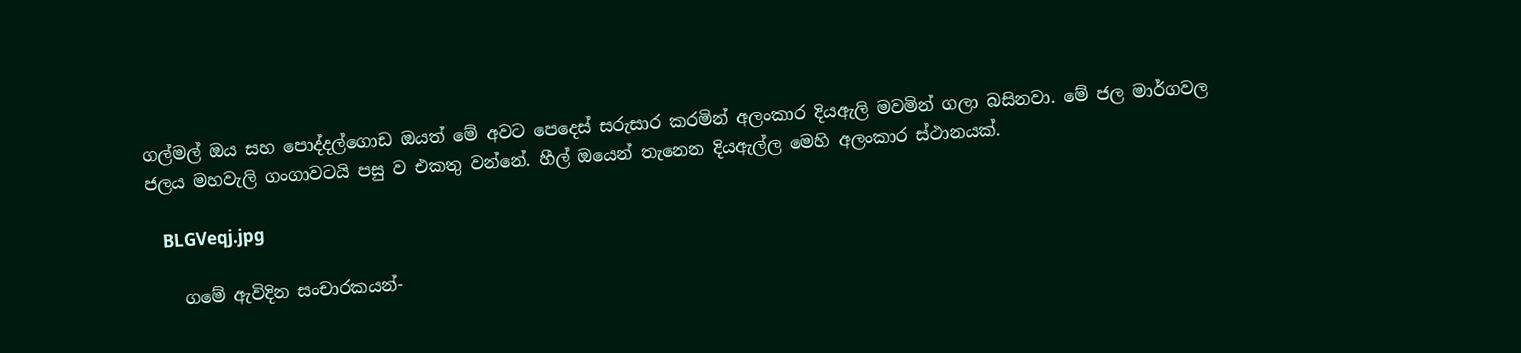ගල්මල් ඔය සහ පොද්දල්ගොඩ ඔයත් මේ අවට පෙදෙස් සරුසාර කරමින් අලංකාර දියඇලි මවමින් ගලා බසිනවා. මේ ජල මාර්ගවල ජලය මහවැලි ගංගාවටයි පසු ව එකතු වන්නේ. හීල් ඔයෙන් තැනෙන දියඇල්ල මෙහි අලංකාර ස්ථානයක්.

    BLGVeqj.jpg

    ගමේ ඇවිදින සංචාරකයන්-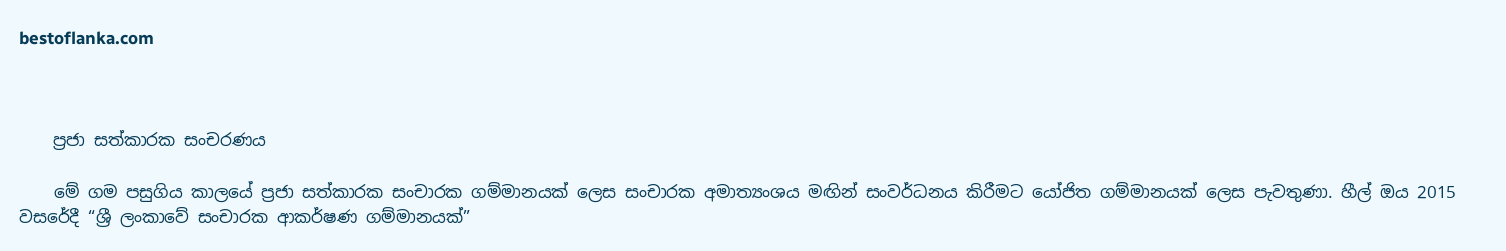bestoflanka.com



    ප්‍රජා සත්කාරක සංචරණය

    මේ ගම පසුගිය කාලයේ ප්‍රජා සත්කාරක සංචාරක ගම්මානයක් ලෙස සංචාරක අමාත්‍යංශය මඟින් සංවර්ධනය කිරීමට යෝජිත ගම්මානයක් ලෙස පැවතුණා. හීල් ඔය 2015 වසරේදී “ශ්‍රී ලංකාවේ සංචාරක ආකර්ෂණ ගම්මානයක්”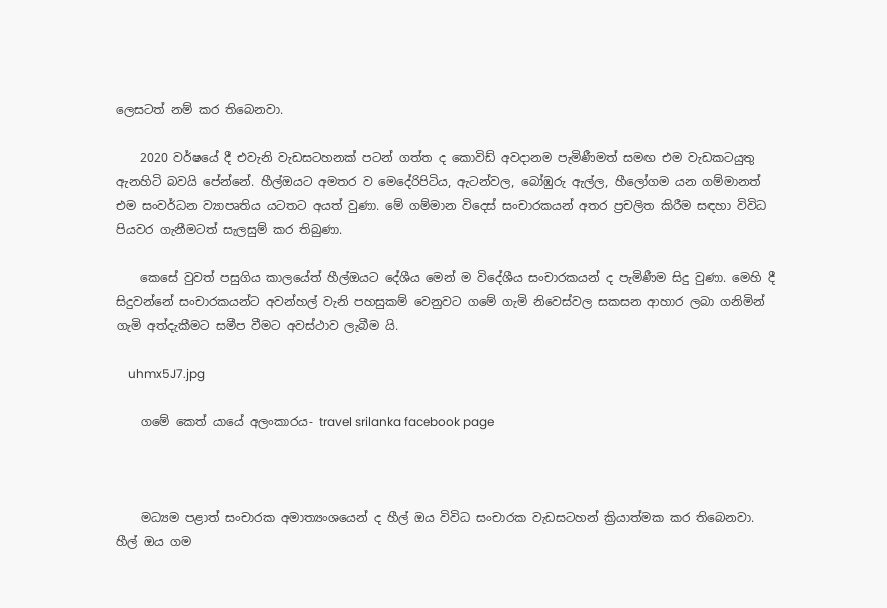ලෙසටත් නම් කර තිබෙනවා.

    2020 වර්ෂයේ දී එවැනි වැඩසටහනක් පටන් ගත්ත ද කොවිඩ් අවදානම පැමිණීමත් සමඟ එම වැඩකටයුතු ඇනහිටි බවයි පේන්නේ. හීල්ඔයට අමතර ව මෙදේරිපිටිය, ඇටන්වල, බෝඹුරු ඇල්ල, හීලෝගම යන ගම්මානත් එම සංවර්ධන ව්‍යාපෘතිය යටතට අයත් වුණා. මේ ගම්මාන විදෙස් සංචාරකයන් අතර ප්‍රචලිත කිරීම සඳහා විවිධ පියවර ගැනීමටත් සැලසුම් කර තිබුණා.

    කෙසේ වුවත් පසුගිය කාලයේත් හීල්ඔයට දේශීය මෙන් ම විදේශීය සංචාරකයන් ද පැමිණීම සිදු වුණා. මෙහි දී සිදුවන්නේ සංචාරකයන්ට අවන්හල් වැනි පහසුකම් වෙනුවට ගමේ ගැමි නිවෙස්වල සකසන ආහාර ලබා ගනිමින් ගැමි අත්දැකීමට සමීප වීමට අවස්ථාව ලැබීම යි.

    uhmx5J7.jpg

    ගමේ කෙත් යායේ අලංකාරය- travel srilanka facebook page



    මධ්‍යම පළාත් සංචාරක අමාත්‍යංශයෙන් ද හීල් ඔය විවිධ සංචාරක වැඩසටහන් ක්‍රියාත්මක කර තිබෙනවා. හීල් ඔය ගම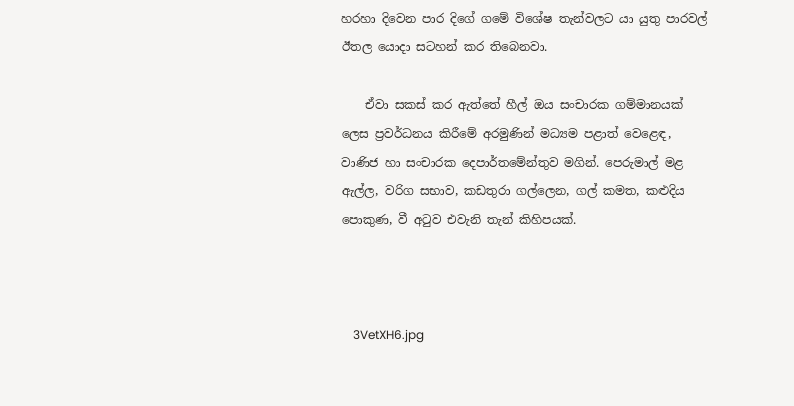හරහා දිවෙන පාර දිගේ ගමේ විශේෂ තැන්වලට යා යුතු පාරවල් ඊතල යොදා සටහන් කර තිබෙනවා.

    ඒවා සකස් කර ඇත්තේ හීල් ඔය සංචාරක ගම්මානයක් ලෙස ප්‍රවර්ධනය කිරීමේ අරමුණින් මධ්‍යම පළාත් වෙළෙඳ, වාණිජ හා සංචාරක දෙපාර්තමේන්තුව මගින්. පෙරුමාල් මළ ඇල්ල, වරිග සභාව, කඩතුරා ගල්ලෙන, ගල් කමත, කළුදිය පොකුණ, වී අටුව එවැනි තැන් කිහිපයක්.



    3VetXH6.jpg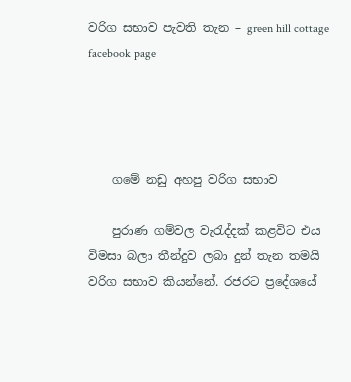වරිග සභාව පැවති තැන – green hill cottage facebook page




    ගමේ නඩු අහපු වරිග සභාව

    පුරාණ ගම්වල වැරැද්දක් කළවිට එය විමසා බලා තීන්දුව ලබා දුන් තැන තමයි වරිග සභාව කියන්නේ. රජරට ප්‍රදේශයේ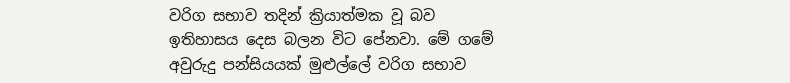වරිග සභාව තදින් ක්‍රියාත්මක වූ බව ඉතිහාසය දෙස බලන විට පේනවා. මේ ගමේ අවුරුදු පන්සියයක් මුළුල්ලේ වරිග සභාව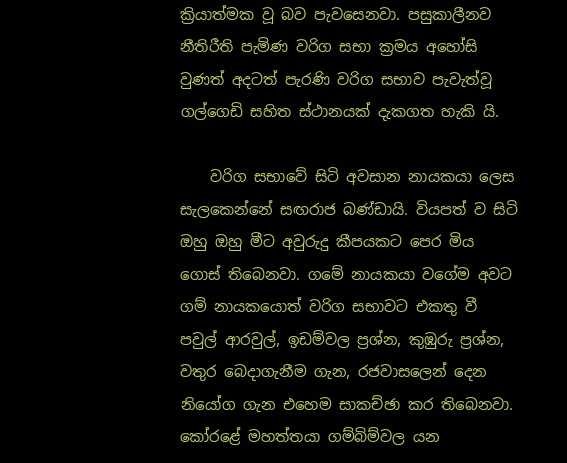ක්‍රියාත්මක වූ බව පැවසෙනවා. පසුකාලීනව නීතිරීති පැමිණ වරිග සභා ක්‍රමය අහෝසි වුණත් අදටත් පැරණි වරිග සභාව පැවැත්වූ ගල්ගෙඩි සහිත ස්ථානයක් දැකගත හැකි යි.

    වරිග සභාවේ සිටි අවසාන නායකයා ලෙස සැලකෙන්නේ සඟරාජ බණ්ඩායි. වියපත් ව සිටි ඔහු ඔහු මීට අවුරුදු කීපයකට පෙර මිය ගොස් තිබෙනවා. ගමේ නායකයා වගේම අවට ගම් නායකයොත් වරිග සභාවට එකතු වී පවුල් ආරවුල්, ඉඩම්වල ප්‍රශ්න, කුඹුරු ප්‍රශ්න, වතුර බෙදාගැනීම ගැන, රජවාසලෙන් දෙන නියෝග ගැන එහෙම සාකච්ඡා කර තිබෙනවා. කෝරළේ මහත්තයා ගම්බිම්වල යන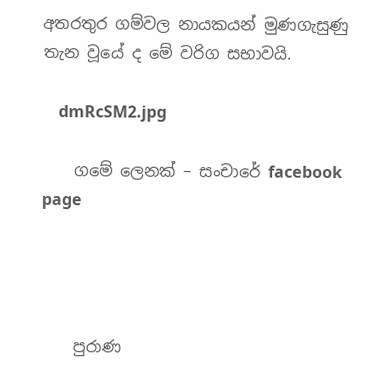අතරතුර ගම්වල නායකයන් මුණගැසුණු තැන වූයේ ද මේ වරිග සභාවයි.

    dmRcSM2.jpg

    ගමේ ලෙනක් – සංචාරේ facebook page




    පුරාණ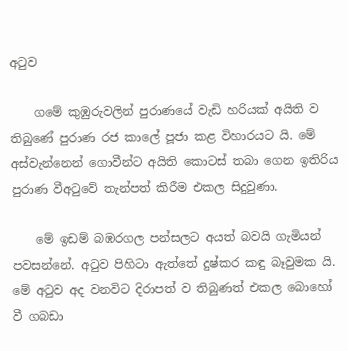අටුව

    ගමේ කුඹුරුවලින් පුරාණයේ වැඩි හරියක් අයිති ව තිබුණේ පුරාණ රජ කාලේ පූජා කළ විහාරයට යි. මේ අස්වැන්නෙන් ගොවීන්ට අයිති කොටස් තබා ගෙන ඉතිරිය පුරාණ වීඅටුවේ තැන්පත් කිරීම එකල සිදුවුණා.

    මේ ඉඩම් බඹරගල පන්සලට අයත් බවයි ගැමියන් පවසන්නේ. අටුව පිහිටා ඇත්තේ දුෂ්කර කඳු බෑවුමක යි. මේ අටුව අද වනවිට දිරාපත් ව තිබුණත් එකල බොහෝ වී ගබඩා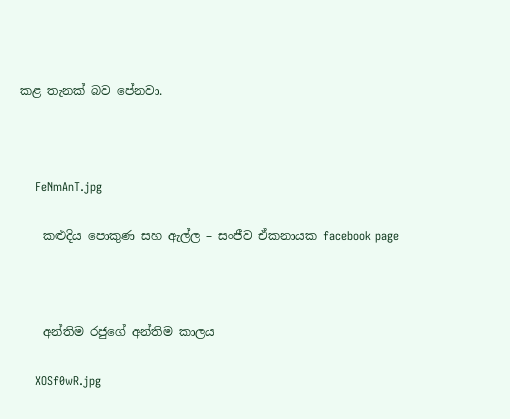කළ තැනක් බව පේනවා.



    FeNmAnT.jpg

    කළුදිය පොකුණ සහ ඇල්ල – සංජීව ඒකනායක facebook page



    අන්තිම රජුගේ අන්තිම කාලය

    XOSf0wR.jpg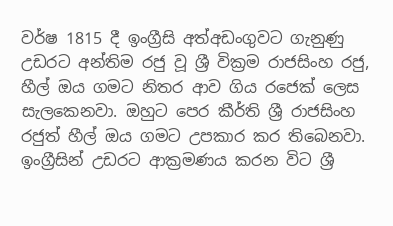වර්ෂ 1815 දී ඉංග්‍රීසි අත්අඩංගුවට ගැනුණු උඩරට අන්තිම රජු වූ ශ්‍රී වික්‍රම රාජසිංහ රජු, හීල් ඔය ගමට නිතර ආව ගිය රජෙක් ලෙස සැලකෙනවා. ඔහුට පෙර කීර්ති ශ්‍රී රාජසිංහ රජුත් හීල් ඔය ගමට උපකාර කර තිබෙනවා. ඉංග්‍රීසින් උඩරට ආක්‍රමණය කරන විට ශ්‍රී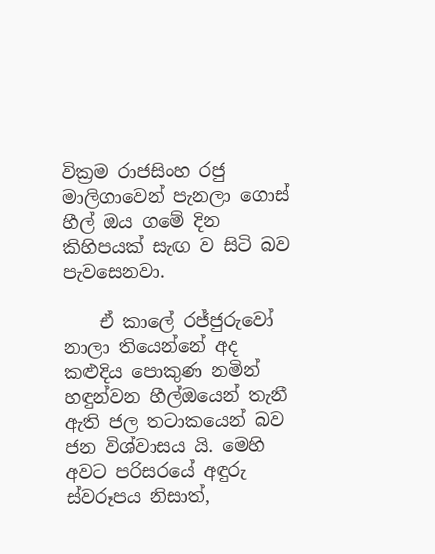වික්‍රම රාජසිංහ රජු මාලිගාවෙන් පැනලා ගොස් හීල් ඔය ගමේ දින කිහිපයක් සැඟ ව සිටි බව පැවසෙනවා.

    ඒ කාලේ රජ්ජුරුවෝ නාලා තියෙන්නේ අද කළුදිය පොකුණ නමින් හඳුන්වන හීල්ඔයෙන් තැනී ඇති ජල තටාකයෙන් බව ජන විශ්වාසය යි. මෙහි අවට පරිසරයේ අඳුරු ස්වරූපය නිසාත්,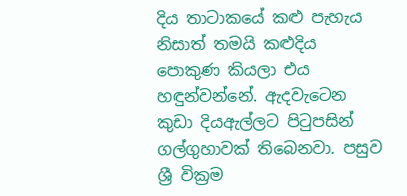දිය තාටාකයේ කළු පැහැය නිසාත් තමයි කළුදිය පොකුණ කියලා එය හඳුන්වන්නේ. ඇදවැටෙන කුඩා දියඇල්ලට පිටුපසින් ගල්ගුහාවක් තිබෙනවා. පසුව ශ්‍රී වික්‍රම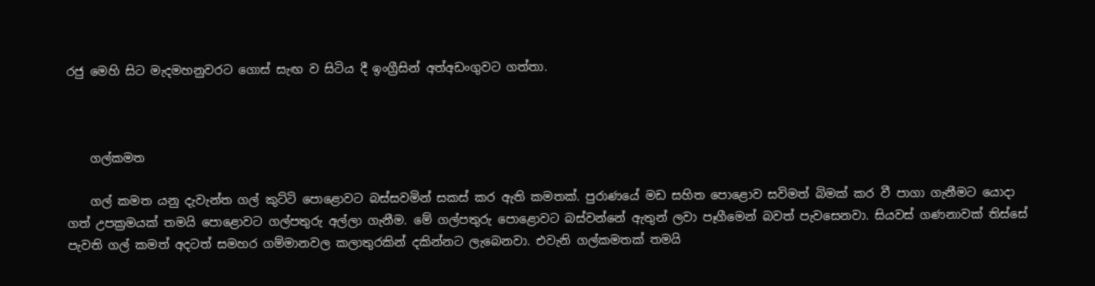රජු මෙහි සිට මැදමහනුවරට ගොස් සැඟ ව සිටිය දී ඉංග්‍රීසින් අත්අඩංගුවට ගත්තා.



    ගල්කමත

    ගල් කමත යනු දැවැන්ත ගල් කුට්ටි පොළොවට බස්සවමින් සකස් කර ඇති කමතක්. පුරාණයේ මඩ සහිත පොළොව සවිමත් බිමක් කර වී පාගා ගැනීමට යොදා ගත් උපක්‍රමයක් තමයි පොළොවට ගල්පතුරු අල්ලා ගැනීම. මේ ගල්පතුරු පොළොවට බස්වන්නේ ඇතුන් ලවා පෑගීමෙන් බවත් පැවසෙනවා. සියවස් ගණනාවක් තිස්සේ පැවති ගල් කමත් අදටත් සමහර ගම්මානවල කලාතුරකින් දකින්නට ලැබෙනවා. එවැනි ගල්කමතක් තමයි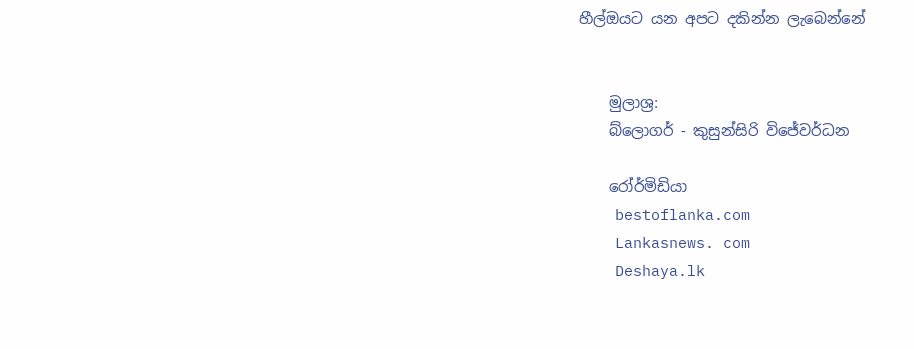හීල්ඔයට යන අපට දකින්න ලැබෙන්නේ


    මුලාශ්‍ර:
    බ්ලොගර් - කුසුන්සිරි විජේවර්ධන

    රෝර්මිඩියා
    bestoflanka.com
    Lankasnews. com
    Deshaya.lk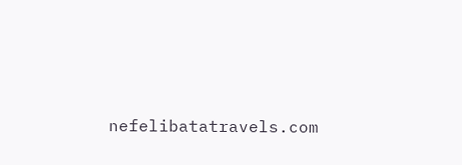nefelibatatravels.com